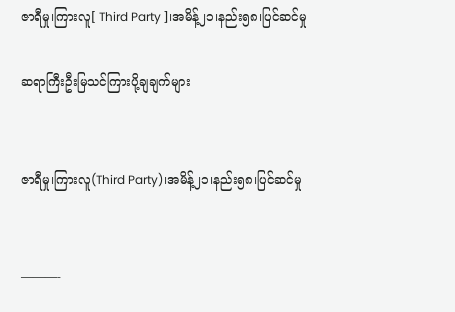ဇာရီမှု၊ကြားလူ[ Third Party ]၊အမိန့်၂၁၊နည်း၅၈၊ပြင်ဆင်မှု

ဆရာကြီးဦးမြသင်ကြားပို့ချချက်များ


ဇာရီမှု၊ကြားလူ(Third Party)၊အမိန့်၂၁၊နည်း၅၈၊ပြင်ဆင်မှု


———-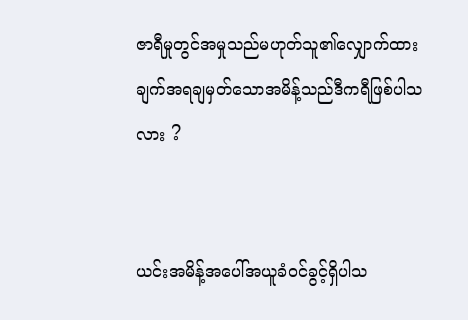ဇာရီမှုတွင်အမှုသည်မဟုတ်သူ၏လျှောက်ထားချက်အရချမှတ်သောအမိန့်သည်ဒီကရီဖြစ်ပါသလား ?


ယင်းအမိန့်အပေါ်အယူခံဝင်ခွင့်ရှိပါသ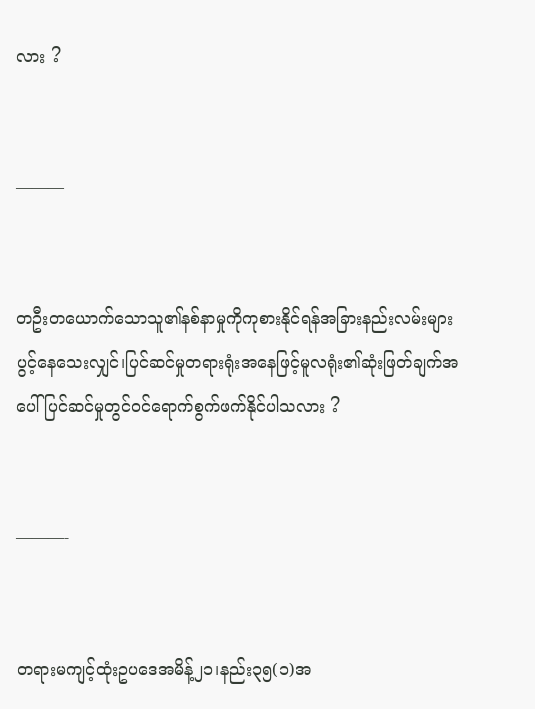လား ?


———


တဦးတယောက်သောသူ၏နစ်နာမှုကိုကုစားနိုင်ရန်အခြားနည်းလမ်းများပွင့်နေသေးလျှင်၊ပြင်ဆင်မှုတရားရုံးအနေဖြင့်မူလရုံး၏ဆုံးဖြတ်ချက်အပေါ်ပြင်ဆင်မှုတွင်ဝင်ရောက်စွက်ဖက်နိုင်ပါသလား ?


———-


တရားမကျင့်ထုံးဥပဒေအမိန့်၂၁၊နည်း၃၅(၁)အ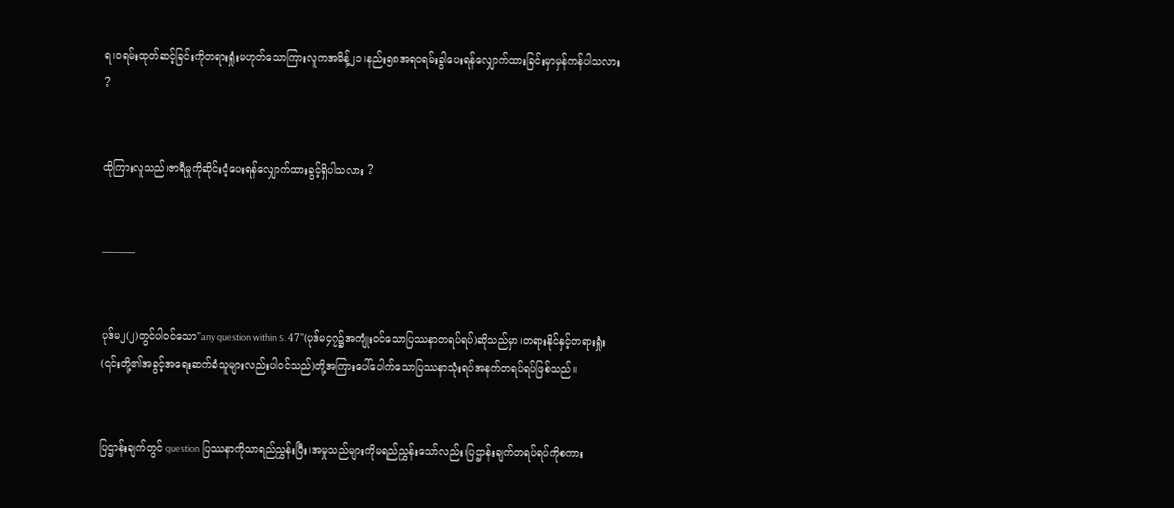ရ၊ဝရမ်းထုတ်ဆင့်ခြင်းကိုတရားရှုံးမဟုတ်သောကြားလူကအမိန့်၂၁၊နည်း၅၈အရဝရမ်းခွါပေးရန်လျှောက်ထားခြင်းမှာမှန်ကန်ပါသလား ?


ထိုကြားလူသည်၊ဇာရီမှုကိုဆိုင်းငံ့ပေးရန်လျှောက်ထားခွင့်ရှိပါသလား ?


———-


ပုဒ်မ၂(၂)တွင်ပါဝင်သော"any question within S. 47"(ပုဒ်မ၄၇၌အကျုံးဝင်သောပြဿနာတရပ်ရပ်)ဆိုသည်မှာ၊တရားနိုင်နှင့်တရားရှုံး(၎င်းတို့၏အခွင့်အရေးဆက်ခံသူများလည်းပါဝင်သည်)တို့အကြားပေါ်ပေါက်သောပြဿနာသုံးရပ်အနက်တရပ်ရပ်ဖြစ်သည်။


ပြဌာန်းချက်တွင် question ပြဿနာကိုသာရည်ညွှန်းပြီး၊အမှုသည်များကိုမရည်ညွှန်းသော်လည်း၊ပြဌာန်းချက်တရပ်ရပ်ကိုစကား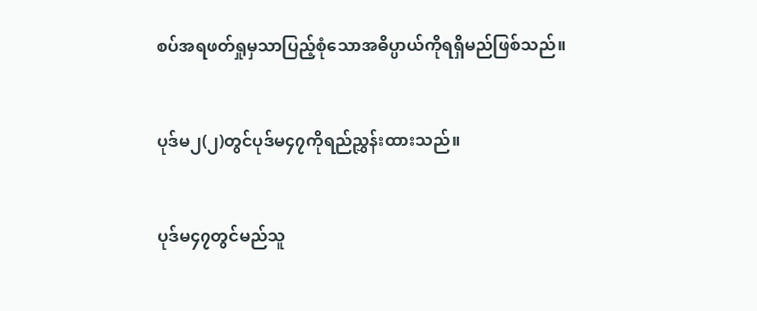စပ်အရဖတ်ရှုမှသာပြည့်စုံသောအဓိပ္ပာယ်ကိုရရှိမည်ဖြစ်သည်။


ပုဒ်မ၂(၂)တွင်ပုဒ်မ၄၇ကိုရည်ညွှန်းထားသည်။


ပုဒ်မ၄၇တွင်မည်သူ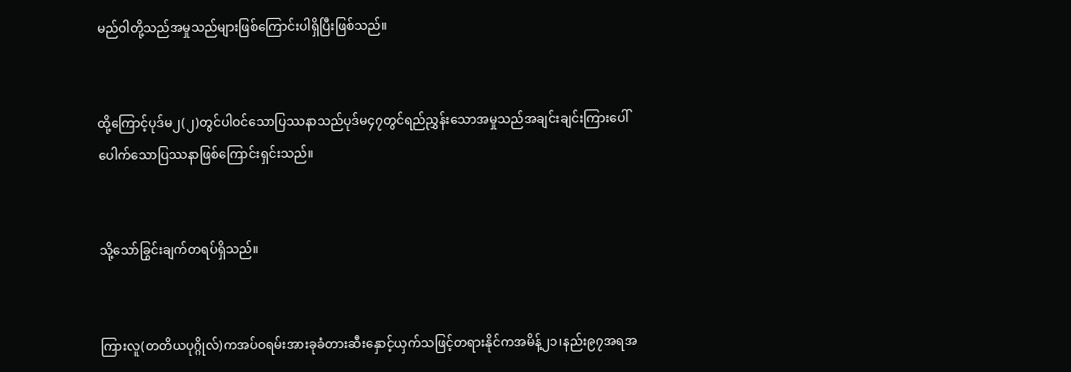မည်ဝါတို့သည်အမှုသည်များဖြစ်ကြောင်းပါရှိပြီးဖြစ်သည်။


ထို့ကြောင့်ပုဒ်မ၂(၂)တွင်ပါဝင်သောပြဿနာသည်ပုဒ်မ၄၇တွင်ရည်ညွှန်းသောအမှုသည်အချင်းချင်းကြားပေါ်ပေါက်သောပြဿနာဖြစ်ကြောင်းရှင်းသည်။


သို့သော်ခြွင်းချက်တရပ်ရှိသည်။


ကြားလူ(တတိယပုဂ္ဂိုလ်)ကအပ်ဝရမ်းအားခုခံတားဆီးနှောင့်ယှက်သဖြင့်တရားနိုင်ကအမိန့်၂၁၊နည်း၉၇အရအ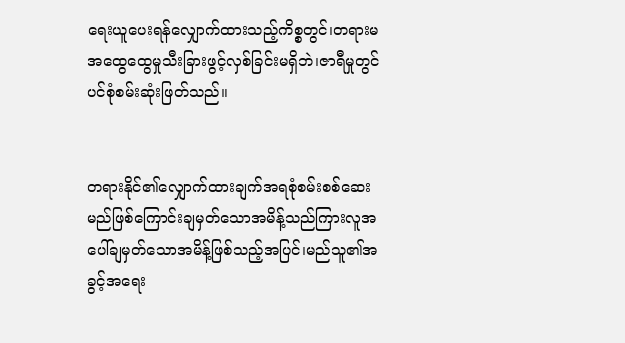ရေးယူပေးရန်လျှောက်ထားသည့်ကိစ္စတွင်၊တရားမအထွေထွေမှုသီးခြားဖွင့်လှစ်ခြင်းမရှိဘဲ၊ဇာရီမှုတွင်ပင်စုံစမ်းဆုံးဖြတ်သည်။


တရားနိုင်၏လျှောက်ထားချက်အရစုံစမ်းစစ်ဆေးမည်ဖြစ်ကြောင်းချမှတ်သောအမိန့်သည်ကြားလူအပေါ်ချမှတ်သောအမိန့်ဖြစ်သည့်အပြင်၊မည်သူ၏အခွင့်အရေး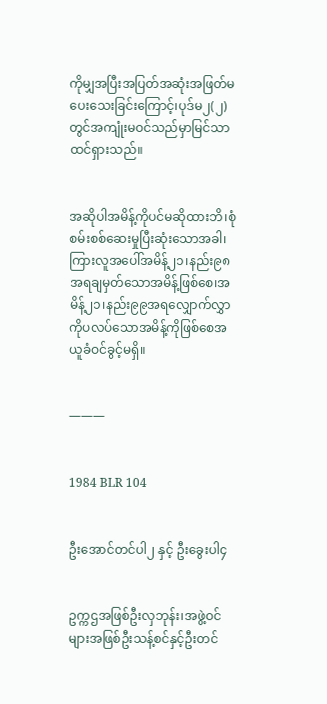ကိုမျှအပြီးအပြတ်အဆုံးအဖြတ်မပေးသေးခြင်းကြောင့်၊ပုဒ်မ၂(၂)တွင်အကျုံးမဝင်သည်မှာမြင်သာထင်ရှားသည်။


အဆိုပါအမိန့်ကိုပင်မဆိုထားဘိ၊စုံစမ်းစစ်ဆေးမှုပြီးဆုံးသောအခါ၊ကြားလူအပေါ်အမိန့်၂၁၊နည်း၉၈အရချမှတ်သောအမိန့်ဖြစ်စေ၊အမိန့်၂၁၊နည်း၉၉အရလျှောက်လွှာကိုပလပ်သောအမိန့်ကိုဖြစ်စေအယူခံဝင်ခွင့်မရှိ။


———


1984 BLR 104


ဦးအောင်တင်ပါ၂ နှင့် ဦးခွေးပါ၄


ဥက္ကဌအဖြစ်ဦးလှဘုန်း၊အဖွဲ့ဝင်များအဖြစ်ဦးသန့်စင်နှင့်ဦးတင်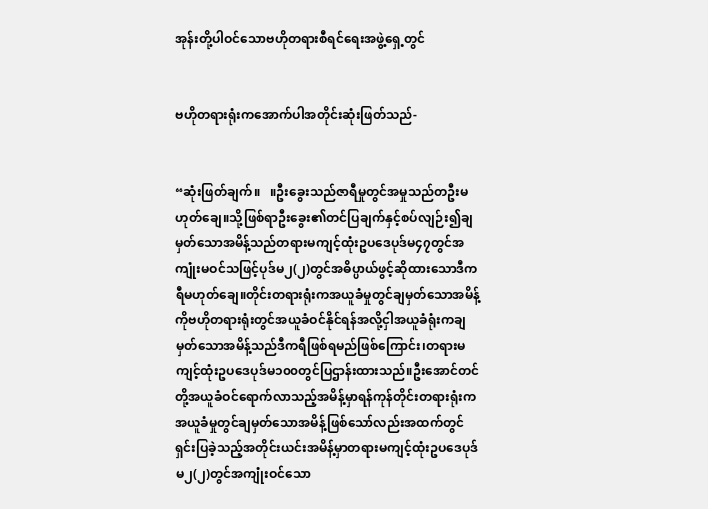အုန်းတို့ပါဝင်သောဗဟိုတရားစီရင်ရေးအဖွဲ့ရှေ့တွင်


ဗဟိုတရားရုံးကအောက်ပါအတိုင်းဆုံးဖြတ်သည်-


“ဆုံးဖြတ်ချက်။   ။ဦးခွေးသည်ဇာရီမှုတွင်အမှုသည်တဦးမဟုတ်ချေ။သို့ဖြစ်ရာဦးခွေး၏တင်ပြချက်နှင့်စပ်လျဉ်း၍ချမှတ်သောအမိန့်သည်တရားမကျင့်ထုံးဥပဒေပုဒ်မ၄၇တွင်အကျုံးမဝင်သဖြင့်ပုဒ်မ၂(၂)တွင်အဓိပ္ပာယ်ဖွင့်ဆိုထားသောဒီကရီမဟုတ်ချေ။တိုင်းတရားရုံးကအယူခံမှုတွင်ချမှတ်သောအမိန့်ကိုဗဟိုတရားရုံးတွင်အယူခံဝင်နိုင်ရန်အလို့ငှါအယူခံရုံးကချမှတ်သောအမိန့်သည်ဒီကရီဖြစ်ရမည်ဖြစ်ကြောင်း၊တရားမကျင့်ထုံးဥပဒေပုဒ်မ၁၀၀တွင်ပြဌာန်းထားသည်။ဦးအောင်တင်တို့အယူခံဝင်ရောက်လာသည့်အမိန့်မှာရန်ကုန်တိုင်းတရားရုံးကအယူခံမှုတွင်ချမှတ်သောအမိန့်ဖြစ်သော်လည်းအထက်တွင်ရှင်းပြခဲ့သည့်အတိုင်းယင်းအမိန့်မှာတရားမကျင့်ထုံးဥပဒေပုဒ်မ၂(၂)တွင်အကျုံးဝင်သော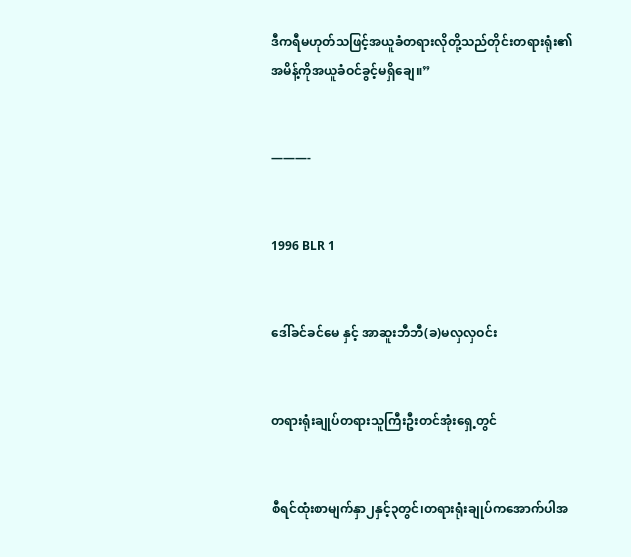ဒီကရီမဟုတ်သဖြင့်အယူခံတရားလိုတို့သည်တိုင်းတရားရုံး၏အမိန့်ကိုအယူခံဝင်ခွင့်မရှိချေ။”


———-


1996 BLR 1


ဒေါ်ခင်ခင်မေ နှင့် အာဆူးဘီဘီ(ခ)မလှလှဝင်း


တရားရုံးချုပ်တရားသူကြီးဦးတင်အုံးရှေ့တွင်


စီရင်ထုံးစာမျက်နှာ၂နှင့်၃တွင်၊တရားရုံးချုပ်ကအောက်ပါအ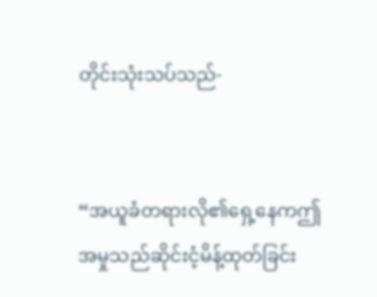တိုင်းသုံးသပ်သည်-


“အယူခံတရားလို၏ရှေ့နေကဤအမှုသည်ဆိုင်းငံ့မိန့်ထုတ်ခြင်း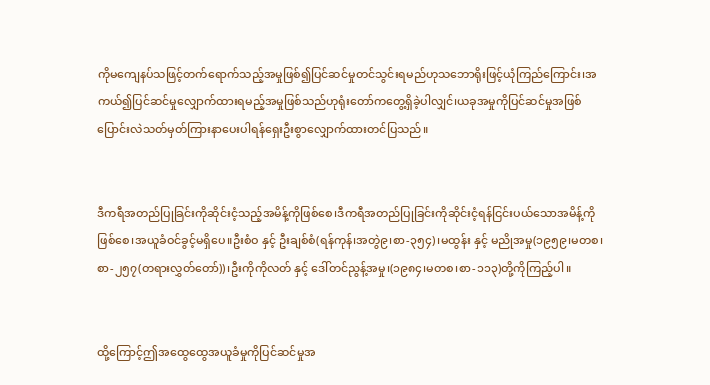ကိုမကျေနပ်သဖြင့်တက်ရောက်သည့်အမှုဖြစ်၍ပြင်ဆင်မှုတင်သွင်းရမည်ဟုသဘောရိုးဖြင့်ယုံကြည်ကြောင်း၊အကယ်၍ပြင်ဆင်မှုလျှောက်ထားရမည့်အမှုဖြစ်သည်ဟုရုံးတော်ကတွေ့ရှိခဲ့ပါလျှင်၊ယခုအမှုကိုပြင်ဆင်မှုအဖြစ်ပြောင်းလဲသတ်မှတ်ကြားနာပေးပါရန်ရှေးဦးစွာလျှောက်ထားတင်ပြသည်။


ဒီကရီအတည်ပြုခြင်းကိုဆိုင်းငံ့သည့်အမိန့်ကိုဖြစ်စေ၊ဒီကရီအတည်ပြုခြင်းကိုဆိုင်းငံ့ရန်ငြင်းပယ်သောအမိန့်ကိုဖြစ်စေ၊အယူခံဝင်ခွင့်မရှိပေ။ဦးစံဝ နှင့် ဦးချစ်စံ(ရန်ကုန်၊အတွဲ၉၊စာ-၃၅၄)၊မထွန်း နှင့် မညိုအမှု(၁၉၅၉၊မတစ၊စာ-၂၅၇(တရားလွှတ်တော်))၊ဦးကိုကိုလတ် နှင့် ဒေါ်တင်ညွန့်အမှု၊(၁၉၈၄၊မတစ၊စာ-၁၁၃)တို့ကိုကြည့်ပါ။


ထို့ကြောင့်ဤအထွေထွေအယူခံမှုကိုပြင်ဆင်မှုအ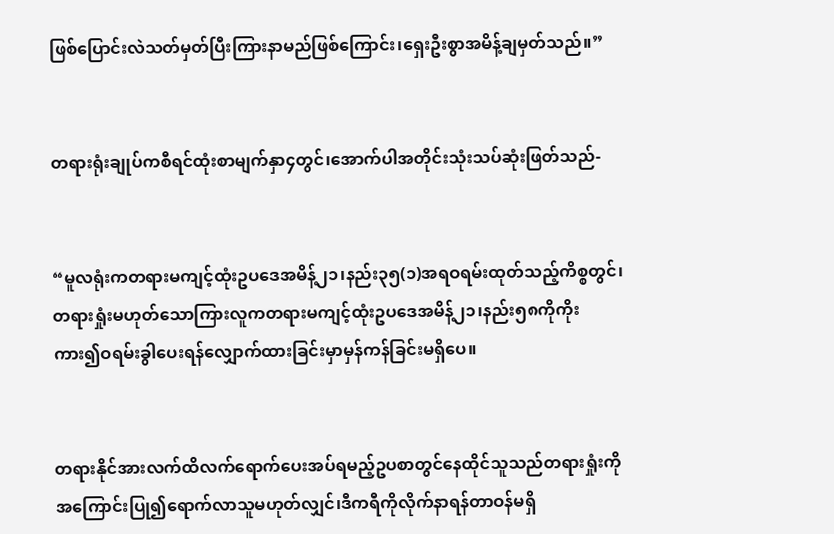ဖြစ်ပြောင်းလဲသတ်မှတ်ပြီးကြားနာမည်ဖြစ်ကြောင်း၊ရှေးဦးစွာအမိန့်ချမှတ်သည်။”


တရားရုံးချုပ်ကစီရင်ထုံးစာမျက်နှာ၄တွင်၊အောက်ပါအတိုင်းသုံးသပ်ဆုံးဖြတ်သည်-


“မူလရုံးကတရားမကျင့်ထုံးဥပဒေအမိန့်၂၁၊နည်း၃၅(၁)အရဝရမ်းထုတ်သည့်ကိစ္စတွင်၊တရားရှုံးမဟုတ်သောကြားလူကတရားမကျင့်ထုံးဥပဒေအမိန့်၂၁၊နည်း၅၈ကိုကိုးကား၍ဝရမ်းခွါပေးရန်လျှောက်ထားခြင်းမှာမှန်ကန်ခြင်းမရှိပေ။


တရားနိုင်အားလက်ထိလက်ရောက်ပေးအပ်ရမည့်ဥပစာတွင်နေထိုင်သူသည်တရားရှုံးကိုအကြောင်းပြု၍ရောက်လာသူမဟုတ်လျှင်၊ဒီကရီကိုလိုက်နာရန်တာဝန်မရှိ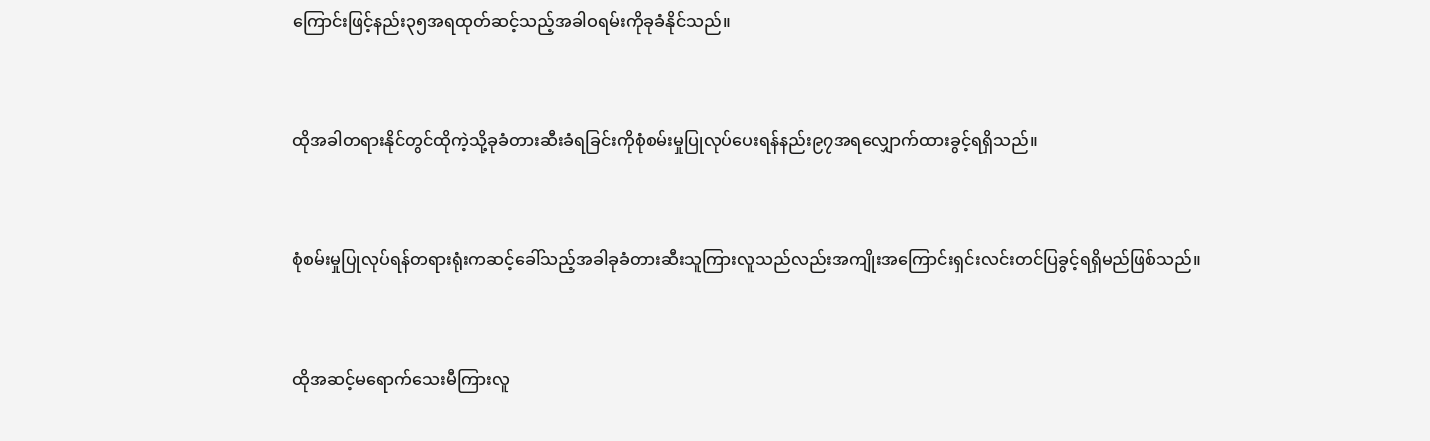ကြောင်းဖြင့်နည်း၃၅အရထုတ်ဆင့်သည့်အခါဝရမ်းကိုခုခံနိုင်သည်။


ထိုအခါတရားနိုင်တွင်ထိုကဲ့သို့ခုခံတားဆီးခံရခြင်းကိုစုံစမ်းမှုပြုလုပ်ပေးရန်နည်း၉၇အရလျှောက်ထားခွင့်ရရှိသည်။


စုံစမ်းမှုပြုလုပ်ရန်တရားရုံးကဆင့်ခေါ်သည့်အခါခုခံတားဆီးသူကြားလူသည်လည်းအကျိုးအကြောင်းရှင်းလင်းတင်ပြခွင့်ရရှိမည်ဖြစ်သည်။


ထိုအဆင့်မရောက်သေးမီကြားလူ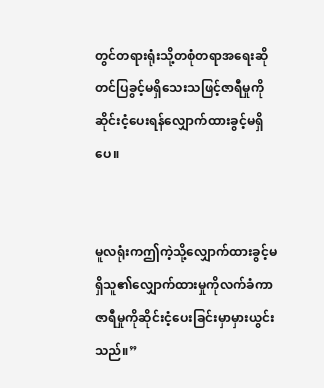တွင်တရားရုံးသို့တစုံတရာအရေးဆိုတင်ပြခွင့်မရှိသေးသဖြင့်ဇာရီမှုကိုဆိုင်းငံ့ပေးရန်လျှောက်ထားခွင့်မရှိပေ။


မူလရုံးကဤကဲ့သို့လျှောက်ထားခွင့်မရှိသူ၏လျှောက်ထားမှုကိုလက်ခံကာဇာရီမှုကိုဆိုင်းငံ့ပေးခြင်းမှာမှားယွင်းသည်။”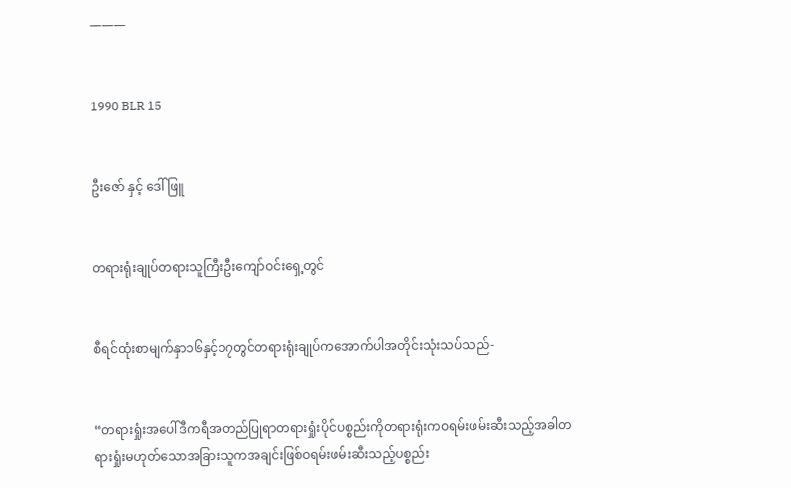———


1990 BLR 15


ဦးဇော် နှင့် ဒေါ်ဖြူ


တရားရုံးချုပ်တရားသူကြီးဦးကျော်ဝင်းရှေ့တွင်


စီရင်ထုံးစာမျက်နှာ၁၆နှင့်၁၇တွင်တရားရုံးချုပ်ကအောက်ပါအတိုင်းသုံးသပ်သည်-


“တရားရှုံးအပေါ်ဒီကရီအတည်ပြုရာတရားရှုံးပိုင်ပစ္စည်းကိုတရားရုံးကဝရမ်းဖမ်းဆီးသည့်အခါတရားရှုံးမဟုတ်သောအခြားသူကအချင်းဖြစ်ဝရမ်းဖမ်းဆီးသည့်ပစ္စည်း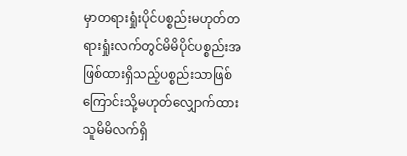မှာတရားရှုံးပိုင်ပစ္စည်းမဟုတ်တရားရှုံးလက်တွင်မိမိပိုင်ပစ္စည်းအဖြစ်ထားရှိသည့်ပစ္စည်းသာဖြစ်ကြောင်းသို့မဟုတ်လျှောက်ထားသူမိမိလက်ရှိ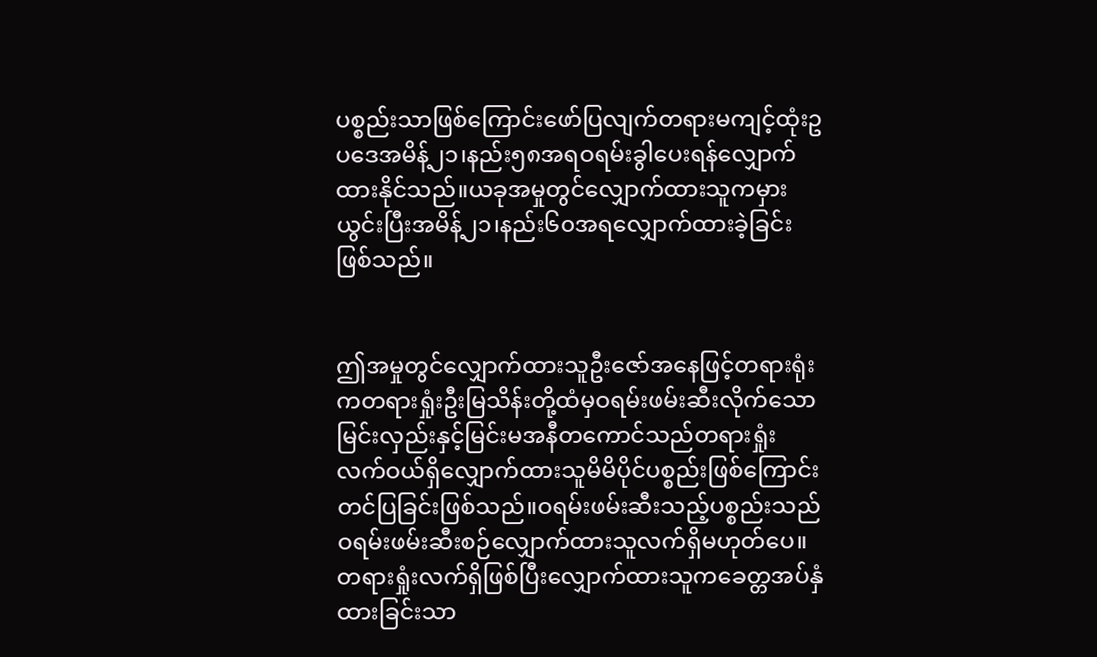ပစ္စည်းသာဖြစ်ကြောင်းဖော်ပြလျက်တရားမကျင့်ထုံးဥပဒေအမိန့်၂၁၊နည်း၅၈အရဝရမ်းခွါပေးရန်လျှောက်ထားနိုင်သည်။ယခုအမှုတွင်လျှောက်ထားသူကမှားယွင်းပြီးအမိန့်၂၁၊နည်း၆၀အရလျှောက်ထားခဲ့ခြင်းဖြစ်သည်။


ဤအမှုတွင်လျှောက်ထားသူဦးဇော်အနေဖြင့်တရားရုံးကတရားရှုံးဦးမြသိန်းတို့ထံမှဝရမ်းဖမ်းဆီးလိုက်သောမြင်းလှည်းနှင့်မြင်းမအနီတကောင်သည်တရားရှုံးလက်ဝယ်ရှိလျှောက်ထားသူမိမိပိုင်ပစ္စည်းဖြစ်ကြောင်းတင်ပြခြင်းဖြစ်သည်။ဝရမ်းဖမ်းဆီးသည့်ပစ္စည်းသည်ဝရမ်းဖမ်းဆီးစဉ်လျှောက်ထားသူလက်ရှိမဟုတ်ပေ။တရားရှုံးလက်ရှိဖြစ်ပြီးလျှောက်ထားသူကခေတ္တအပ်နှံထားခြင်းသာ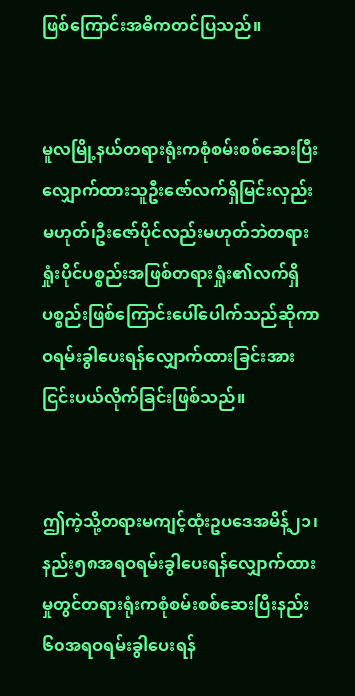ဖြစ်ကြောင်းအဓိကတင်ပြသည်။


မူလမြို့နယ်တရားရုံးကစုံစမ်းစစ်ဆေးပြီးလျှောက်ထားသူဦးဇော်လက်ရှိမြင်းလှည်းမဟုတ်၊ဦးဇော်ပိုင်လည်းမဟုတ်ဘဲတရားရှုံးပိုင်ပစ္စည်းအဖြစ်တရားရှုံး၏လက်ရှိပစ္စည်းဖြစ်ကြောင်းပေါ်ပေါက်သည်ဆိုကာဝရမ်းခွါပေးရန်လျှောက်ထားခြင်းအားငြင်းပယ်လိုက်ခြင်းဖြစ်သည်။


ဤကဲ့သို့တရားမကျင့်ထုံးဥပဒေအမိန့်၂၁၊နည်း၅၈အရဝရမ်းခွါပေးရန်လျှောက်ထားမှုတွင်တရားရုံးကစုံစမ်းစစ်ဆေးပြီးနည်း၆၀အရဝရမ်းခွါပေးရန်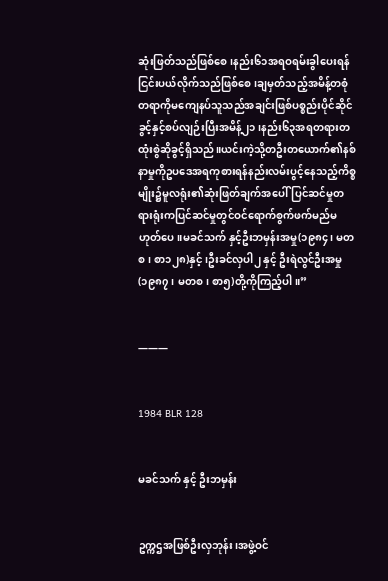ဆုံးဖြတ်သည်ဖြစ်စေ၊နည်း၆၁အရဝရမ်းခွါပေးရန်ငြင်းပယ်လိုက်သည်ဖြစ်စေ၊ချမှတ်သည့်အမိန့်တစုံတရာကိုမကျေနပ်သူသည်အချင်းဖြစ်ပစ္စည်းပိုင်ဆိုင်ခွင့်နှင့်စပ်လျဉ်းပြီးအမိန့်၂၁၊နည်း၆၃အရတရားတထုံးစွဲဆိုခွင့်ရှိသည်။ယင်းကဲ့သို့တဦးတယောက်၏နစ်နာမှုကိုဥပဒေအရကုစားရန်နည်းလမ်းပွင့်နေသည့်ကိစ္စမျိုး၌မူလရုံး၏ဆုံးဖြတ်ချက်အပေါ်ပြင်ဆင်မှုတရားရုံးကပြင်ဆင်မှုတွင်ဝင်ရောက်စွက်ဖက်မည်မဟုတ်ပေ။မခင်သက် နှင့်ဦးဘမှန်းအမှု(၁၉၈၄၊ မတစ၊ စာ၁၂၈)နှင့်၊ဦးခင်လှပါ၂ နှင့် ဦးရဲလွင်ဦးအမှု(၁၉၈၇၊ မတစ၊ စာ၅)တို့ကိုကြည့်ပါ။”


———


1984 BLR 128


မခင်သက် နှင့် ဦးဘမှန်း


ဥက္ကဌအဖြစ်ဦးလှဘုန်း၊အဖွဲ့ဝင်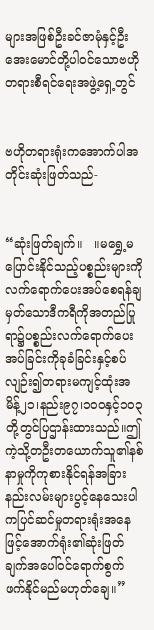များအဖြစ်ဦးခင်ဇာမုံနှင့်ဦးအေးမောင်တို့ပါဝင်သောဗဟိုတရားစီရင်ရေးအဖွဲ့ရှေ့တွင်


ဗဟိုတရားရုံးကအောက်ပါအတိုင်းဆုံးဖြတ်သည်-


“ဆုံးဖြတ်ချက်။   ။မရွှေ့မပြောင်းနိုင်သည့်ပစ္စည်းများကိုလက်ရောက်ပေးအပ်စေရန်ချမှတ်သောဒီကရီကိုအတည်ပြုရာ၌ပစ္စည်းလက်ရောက်ပေးအပ်ခြင်းကိုခုခံခြင်းနှင့်စပ်လျဉ်း၍တရားမကျင့်ထုံးအမိန့်၂၁၊နည်း၉၇၊၁၀၀နှင့်၁၀၃တို့တွင်ပြဌာန်းထားသည်။ဤကဲ့သို့တဦးတယောက်သူ၏နစ်နာမှုကိုကုစားနိုင်ရန်အခြားနည်းလမ်းများပွင့်နေသေးပါကပြင်ဆင်မှုတရားရုံးအနေဖြင့်အောက်ရုံး၏ဆုံးဖြတ်ချက်အပေါ်ဝင်ရောက်စွက်ဖက်နိုင်မည်မဟုတ်ချေ။”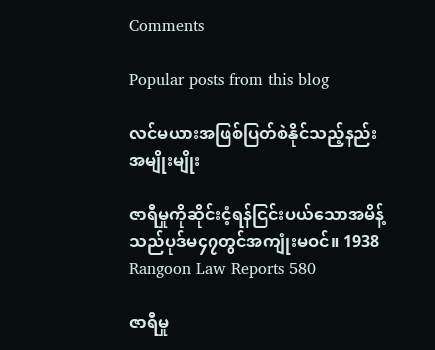Comments

Popular posts from this blog

လင်မယားအဖြစ်ပြတ်စဲနိုင်သည့်နည်းအမျိုးမျိုး

ဇာရီမှုကိုဆိုင်းငံ့ရန်ငြင်းပယ်သောအမိန့်သည်ပုဒ်မ၄၇တွင်အကျုံးမဝင်။ 1938 Rangoon Law Reports 580

ဇာရီမှု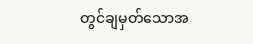တွင်ချမှတ်သောအ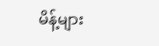မိန့်များ